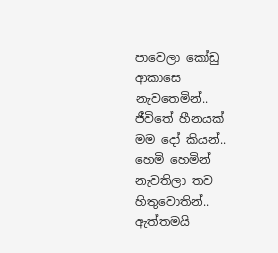පාවෙලා කෝඩු ආකාසෙ නැවතෙමින්..
ජීවිතේ හීනයක් මම දෝ කියන්..
හෙමි හෙමින් නැවතිලා තව හිතුවොතින්..
ඇත්තමයි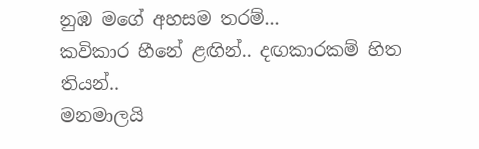නුඹ මගේ අහසම තරම්...
කවිකාර හීනේ ළඟින්.. දඟකාරකම් හිත තියන්..
මනමාලයි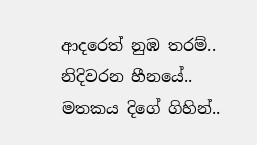ආදරෙත් නුඹ තරම්..
නිදිවරන හීනයේ.. මතකය දිගේ ගිහින්..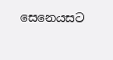සෙනෙයසට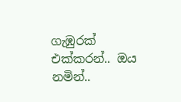ගැඹුරක් එක්කරන්.. ඔය නමින්..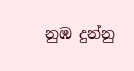නුඹ දුන්නු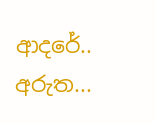ආදරේ.. අරුත...